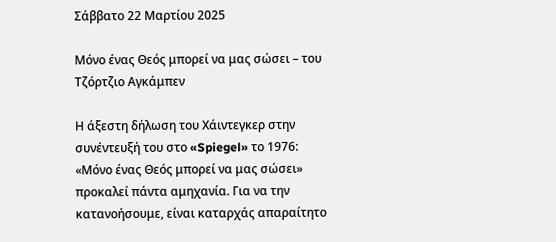Σάββατο 22 Μαρτίου 2025

Μόνο ένας Θεός μπορεί να μας σώσει – του Τζόρτζιο Αγκάμπεν

Η άξεστη δήλωση του Χάιντεγκερ στην συνέντευξή του στο «Spiegel» το 1976: «Μόνο ένας Θεός μπορεί να μας σώσει» προκαλεί πάντα αμηχανία. Για να την κατανοήσουμε, είναι καταρχάς απαραίτητο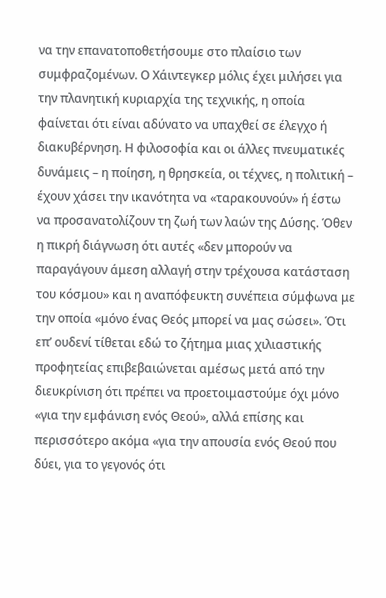να την επανατοποθετήσουμε στο πλαίσιο των συμφραζομένων. Ο Χάιντεγκερ μόλις έχει μιλήσει για την πλανητική κυριαρχία της τεχνικής, η οποία φαίνεται ότι είναι αδύνατο να υπαχθεί σε έλεγχο ή διακυβέρνηση. Η φιλοσοφία και οι άλλες πνευματικές δυνάμεις – η ποίηση, η θρησκεία, οι τέχνες, η πολιτική – έχουν χάσει την ικανότητα να «ταρακουνούν» ή έστω να προσανατολίζουν τη ζωή των λαών της Δύσης. Όθεν η πικρή διάγνωση ότι αυτές «δεν μπορούν να παραγάγουν άμεση αλλαγή στην τρέχουσα κατάσταση του κόσμου» και η αναπόφευκτη συνέπεια σύμφωνα με την οποία «μόνο ένας Θεός μπορεί να μας σώσει». Ότι επ’ ουδενί τίθεται εδώ το ζήτημα μιας χιλιαστικής προφητείας επιβεβαιώνεται αμέσως μετά από την διευκρίνιση ότι πρέπει να προετοιμαστούμε όχι μόνο «για την εμφάνιση ενός Θεού», αλλά επίσης και περισσότερο ακόμα «για την απουσία ενός Θεού που δύει, για το γεγονός ότι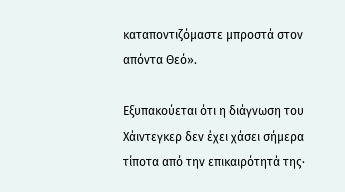καταποντιζόμαστε μπροστά στον απόντα Θεό».

Εξυπακούεται ότι η διάγνωση του Χάιντεγκερ δεν έχει χάσει σήμερα τίποτα από την επικαιρότητά της·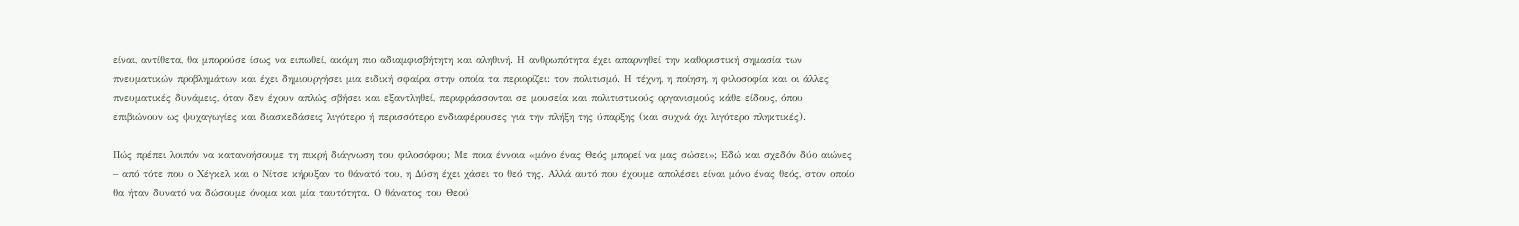είναι, αντίθετα, θα μπορούσε ίσως να ειπωθεί, ακόμη πιο αδιαμφισβήτητη και αληθινή. Η ανθρωπότητα έχει απαρνηθεί την καθοριστική σημασία των πνευματικών προβλημάτων και έχει δημιουργήσει μια ειδική σφαίρα στην οποία τα περιορίζει: τον πολιτισμό. Η τέχνη, η ποίηση, η φιλοσοφία και οι άλλες πνευματικές δυνάμεις, όταν δεν έχουν απλώς σβήσει και εξαντληθεί, περιφράσσονται σε μουσεία και πολιτιστικούς οργανισμούς κάθε είδους, όπου επιβιώνουν ως ψυχαγωγίες και διασκεδάσεις λιγότερο ή περισσότερο ενδιαφέρουσες για την πλήξη της ύπαρξης (και συχνά όχι λιγότερο πληκτικές).

Πώς πρέπει λοιπόν να κατανοήσουμε τη πικρή διάγνωση του φιλοσόφου; Με ποια έννοια «μόνο ένας Θεός μπορεί να μας σώσει»; Εδώ και σχεδόν δύο αιώνες – από τότε που ο Χέγκελ και ο Νίτσε κήρυξαν το θάνατό του, η Δύση έχει χάσει το θεό της. Αλλά αυτό που έχουμε απολέσει είναι μόνο ένας θεός, στον οποίο θα ήταν δυνατό να δώσουμε όνομα και μία ταυτότητα. Ο θάνατος του Θεού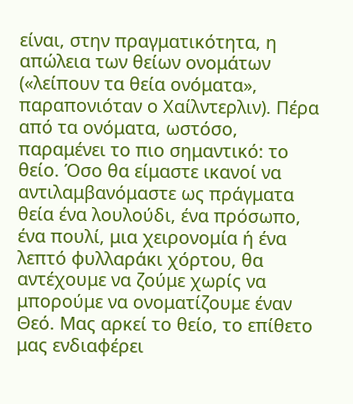είναι, στην πραγματικότητα, η απώλεια των θείων ονομάτων («λείπουν τα θεία ονόματα», παραπονιόταν ο Χαίλντερλιν). Πέρα από τα ονόματα, ωστόσο, παραμένει το πιο σημαντικό: το θείο. Όσο θα είμαστε ικανοί να αντιλαμβανόμαστε ως πράγματα θεία ένα λουλούδι, ένα πρόσωπο, ένα πουλί, μια χειρονομία ή ένα λεπτό φυλλαράκι χόρτου, θα αντέχουμε να ζούμε χωρίς να μπορούμε να ονοματίζουμε έναν Θεό. Μας αρκεί το θείο, το επίθετο μας ενδιαφέρει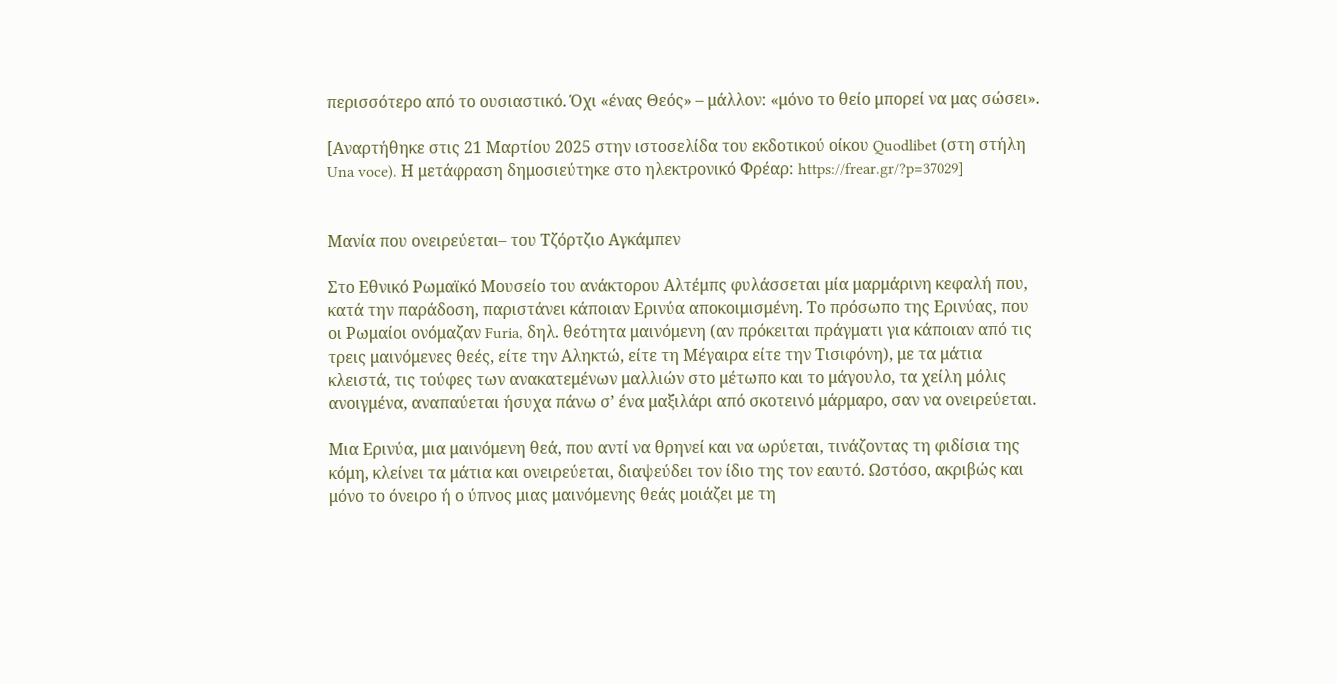περισσότερο από το ουσιαστικό. Όχι «ένας Θεός» – μάλλον: «μόνο το θείο μπορεί να μας σώσει».

[Αναρτήθηκε στις 21 Μαρτίου 2025 στην ιστοσελίδα του εκδοτικού οίκου Quodlibet (στη στήλη Una voce). Η μετάφραση δημοσιεύτηκε στο ηλεκτρονικό Φρέαρ: https://frear.gr/?p=37029]


Μανία που ονειρεύεται– του Τζόρτζιο Αγκάμπεν

Στο Εθνικό Ρωμαϊκό Μουσείο του ανάκτορου Αλτέμπς φυλάσσεται μία μαρμάρινη κεφαλή που, κατά την παράδοση, παριστάνει κάποιαν Ερινύα αποκοιμισμένη. Το πρόσωπο της Ερινύας, που οι Ρωμαίοι ονόμαζαν Furia, δηλ. θεότητα μαινόμενη (αν πρόκειται πράγματι για κάποιαν από τις τρεις μαινόμενες θεές, είτε την Αληκτώ, είτε τη Μέγαιρα είτε την Τισιφόνη), με τα μάτια κλειστά, τις τούφες των ανακατεμένων μαλλιών στο μέτωπο και το μάγουλο, τα χείλη μόλις ανοιγμένα, αναπαύεται ήσυχα πάνω σ’ ένα μαξιλάρι από σκοτεινό μάρμαρο, σαν να ονειρεύεται.

Μια Ερινύα, μια μαινόμενη θεά, που αντί να θρηνεί και να ωρύεται, τινάζοντας τη φιδίσια της κόμη, κλείνει τα μάτια και ονειρεύεται, διαψεύδει τον ίδιο της τον εαυτό. Ωστόσο, ακριβώς και μόνο το όνειρο ή ο ύπνος μιας μαινόμενης θεάς μοιάζει με τη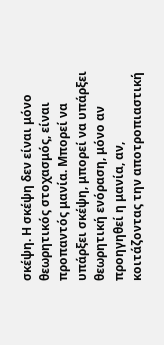σκέψη. Η σκέψη δεν είναι μόνο θεωρητικός στοχασμός, είναι προπαντός μανία. Μπορεί να υπάρξει σκέψη, μπορεί να υπάρξει θεωρητική ενόραση, μόνο αν προηγηθεί η μανία, αν, κοιτάζοντας την αποτροπιαστική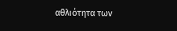αθλιότητα των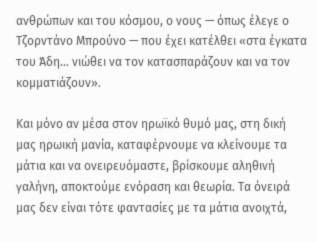ανθρώπων και του κόσμου, ο νους — όπως έλεγε ο Τζορντάνο Μπρούνο — που έχει κατέλθει «στα έγκατα του Άδη… νιώθει να τον κατασπαράζουν και να τον κομματιάζουν».

Και μόνο αν μέσα στον ηρωϊκό θυμό μας, στη δική μας ηρωική μανία, καταφέρνουμε να κλείνουμε τα μάτια και να ονειρευόμαστε, βρίσκουμε αληθινή γαλήνη, αποκτούμε ενόραση και θεωρία. Τα όνειρά μας δεν είναι τότε φαντασίες με τα μάτια ανοιχτά,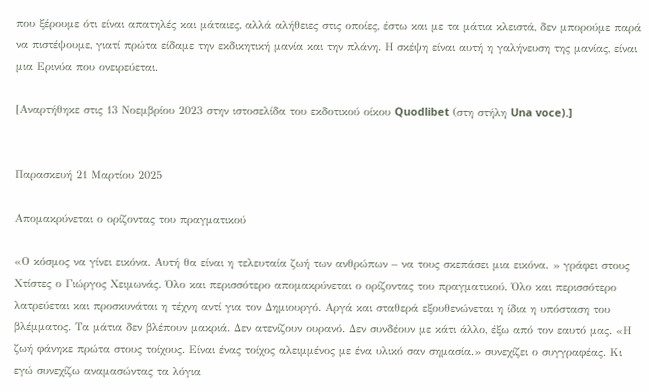που ξέρουμε ότι είναι απατηλές και μάταιες, αλλά αλήθειες στις οποίες, έστω και με τα μάτια κλειστά, δεν μπορούμε παρά να πιστέψουμε, γιατί πρώτα είδαμε την εκδικητική μανία και την πλάνη. Η σκέψη είναι αυτή η γαλήνευση της μανίας, είναι μια Ερινύα που ονειρεύεται.

[Αναρτήθηκε στις 13 Νοεμβρίου 2023 στην ιστοσελίδα του εκδοτικού οίκου Quodlibet (στη στήλη Una voce).]


Παρασκευή 21 Μαρτίου 2025

Απομακρύνεται ο ορίζοντας του πραγματικού

«Ο κόσμος να γίνει εικόνα. Αυτή θα είναι η τελευταία ζωή των ανθρώπων – να τους σκεπάσει μια εικόνα. » γράφει στους Χτίστες ο Γιώργος Χειμωνάς. Όλο και περισσότερο απομακρύνεται ο ορίζοντας του πραγματικού. Όλο και περισσότερο λατρεύεται και προσκυνάται η τέχνη αντί για τον Δημιουργό. Αργά και σταθερά εξουθενώνεται η ίδια η υπόσταση του βλέμματος. Τα μάτια δεν βλέπουν μακριά. Δεν ατενίζουν ουρανό. Δεν συνδέουν με κάτι άλλο, έξω από τον εαυτό μας. «Η ζωή φάνηκε πρώτα στους τοίχους. Είναι ένας τοίχος αλειμμένος με ένα υλικό σαν σημασία.» συνεχίζει ο συγγραφέας. Κι εγώ συνεχίζω αναμασώντας τα λόγια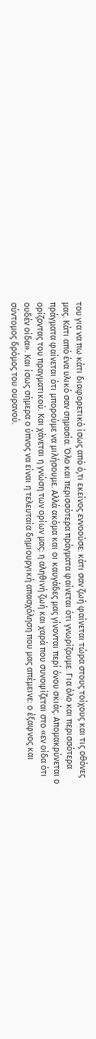του για να πω κάτι διαφορετικό ίσως από ό,τι εκείνος εννοούσε: κάτι σαν ζωή φαίνεται τώρα στους τοίχους και τις οθόνες μας. Κάτι από ένα υλικό σαν σημασία. Όλο και περισσότερα πράγματα φαίνεται ότι γνωρίζουμε. Για όλο και περισσότερα πράγματα φαίνεται ότι μπορούμε να μιλήσουμε. Αλλά ακόμα και οι καυγάδες μας γίνονται περί όνου σκιάς. Απομακρύνεται ο ορίζοντας του πραγματικού. Και χάνεται η γνώση των ορίων μας: η αληθινή ζωή και χαρά που συνοψίζεται στο «εν οίδα ότι ουδέν οίδα». Και ίσως σήμερα ο ύπνος να είναι η τελευταία δημιουργική απασχόληση που μας απέμεινε: ο έξαφνος και σύντομος δρόμος του ουρανού.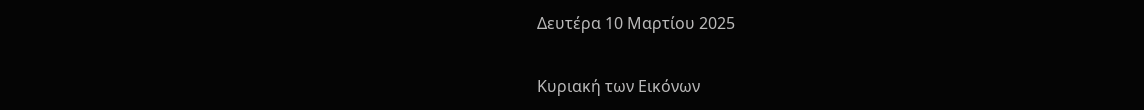Δευτέρα 10 Μαρτίου 2025

Κυριακή των Εικόνων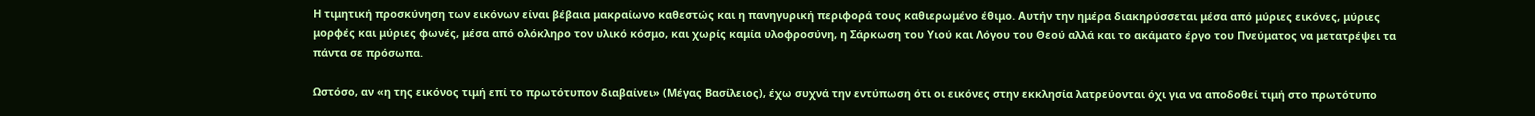Η τιμητική προσκύνηση των εικόνων είναι βέβαια μακραίωνο καθεστώς και η πανηγυρική περιφορά τους καθιερωμένο έθιμο. Αυτήν την ημέρα διακηρύσσεται μέσα από μύριες εικόνες, μύριες μορφές και μύριες φωνές, μέσα από ολόκληρο τον υλικό κόσμο, και χωρίς καμία υλοφροσύνη, η Σάρκωση του Υιού και Λόγου του Θεού αλλά και το ακάματο έργο του Πνεύματος να μετατρέψει τα πάντα σε πρόσωπα.

Ωστόσο, αν «η της εικόνος τιμή επί το πρωτότυπον διαβαίνει» (Μέγας Βασίλειος), έχω συχνά την εντύπωση ότι οι εικόνες στην εκκλησία λατρεύονται όχι για να αποδοθεί τιμή στο πρωτότυπο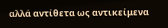αλλά αντίθετα ως αντικείμενα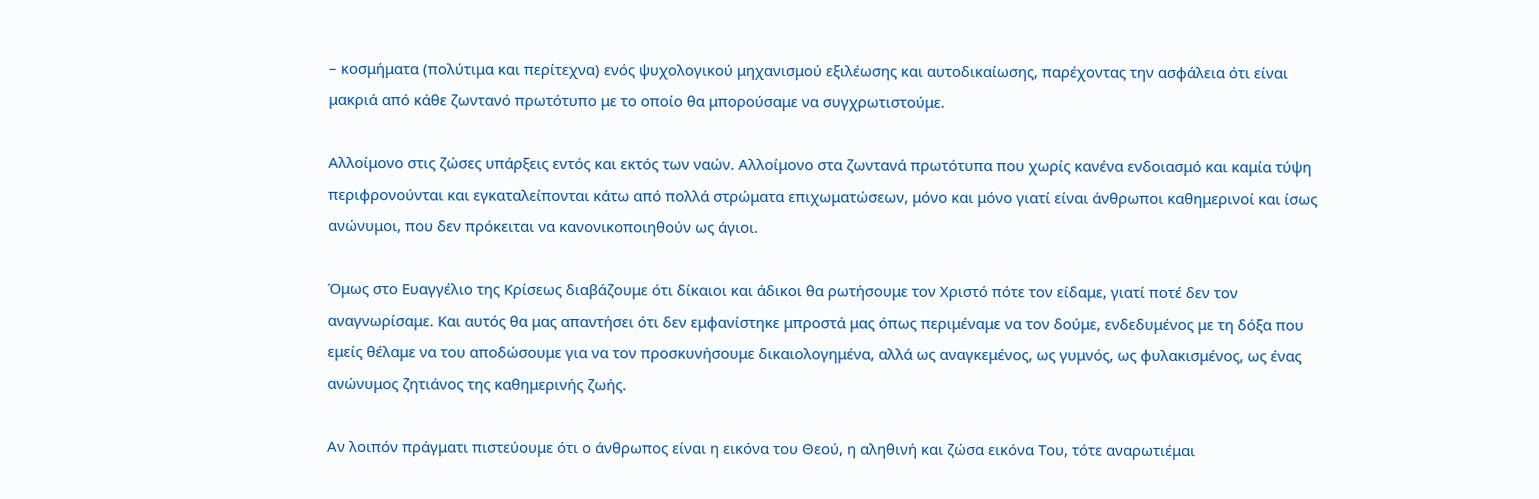– κοσμήματα (πολύτιμα και περίτεχνα) ενός ψυχολογικού μηχανισμού εξιλέωσης και αυτοδικαίωσης, παρέχοντας την ασφάλεια ότι είναι μακριά από κάθε ζωντανό πρωτότυπο με το οποίο θα μπορούσαμε να συγχρωτιστούμε.

Αλλοίμονο στις ζώσες υπάρξεις εντός και εκτός των ναών. Αλλοίμονο στα ζωντανά πρωτότυπα που χωρίς κανένα ενδοιασμό και καμία τύψη περιφρονούνται και εγκαταλείπονται κάτω από πολλά στρώματα επιχωματώσεων, μόνο και μόνο γιατί είναι άνθρωποι καθημερινοί και ίσως ανώνυμοι, που δεν πρόκειται να κανονικοποιηθούν ως άγιοι.

Όμως στο Ευαγγέλιο της Κρίσεως διαβάζουμε ότι δίκαιοι και άδικοι θα ρωτήσουμε τον Χριστό πότε τον είδαμε, γιατί ποτέ δεν τον αναγνωρίσαμε. Και αυτός θα μας απαντήσει ότι δεν εμφανίστηκε μπροστά μας όπως περιμέναμε να τον δούμε, ενδεδυμένος με τη δόξα που εμείς θέλαμε να του αποδώσουμε για να τον προσκυνήσουμε δικαιολογημένα, αλλά ως αναγκεμένος, ως γυμνός, ως φυλακισμένος, ως ένας ανώνυμος ζητιάνος της καθημερινής ζωής.

Αν λοιπόν πράγματι πιστεύουμε ότι ο άνθρωπος είναι η εικόνα του Θεού, η αληθινή και ζώσα εικόνα Του, τότε αναρωτιέμαι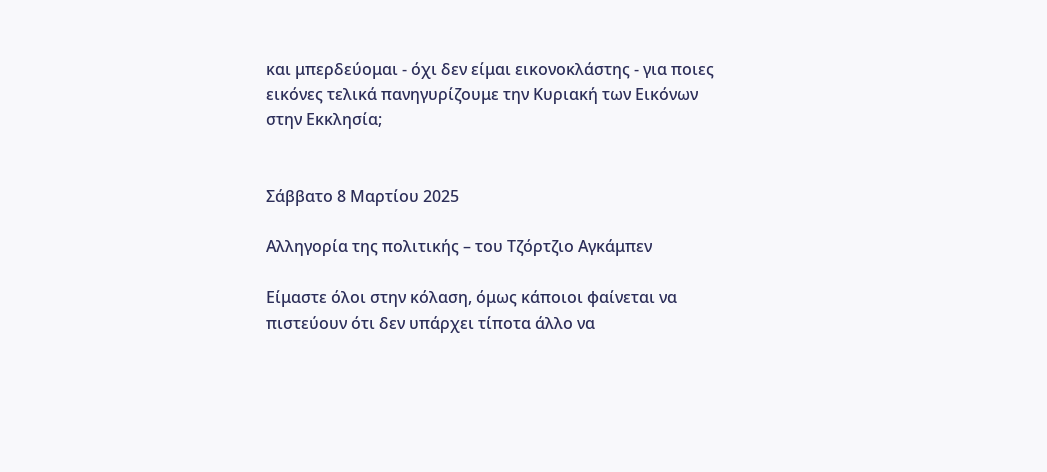και μπερδεύομαι - όχι δεν είμαι εικονοκλάστης - για ποιες εικόνες τελικά πανηγυρίζουμε την Κυριακή των Εικόνων στην Εκκλησία;


Σάββατο 8 Μαρτίου 2025

Αλληγορία της πολιτικής – του Τζόρτζιο Αγκάμπεν

Είμαστε όλοι στην κόλαση, όμως κάποιοι φαίνεται να πιστεύουν ότι δεν υπάρχει τίποτα άλλο να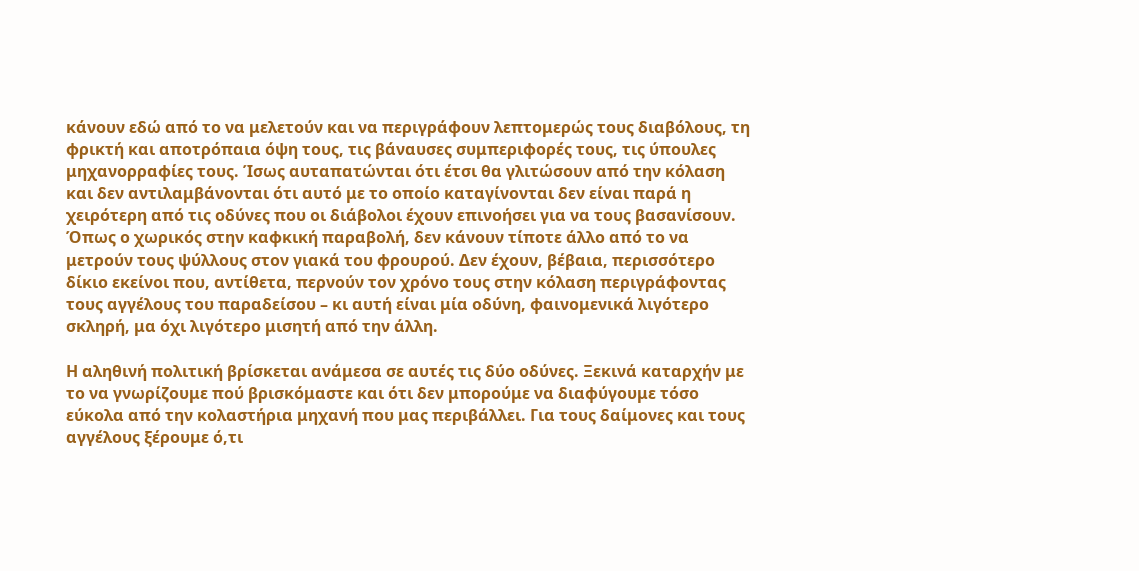κάνουν εδώ από το να μελετούν και να περιγράφουν λεπτομερώς τους διαβόλους, τη φρικτή και αποτρόπαια όψη τους, τις βάναυσες συμπεριφορές τους, τις ύπουλες μηχανορραφίες τους. Ίσως αυταπατώνται ότι έτσι θα γλιτώσουν από την κόλαση και δεν αντιλαμβάνονται ότι αυτό με το οποίο καταγίνονται δεν είναι παρά η χειρότερη από τις οδύνες που οι διάβολοι έχουν επινοήσει για να τους βασανίσουν. Όπως ο χωρικός στην καφκική παραβολή, δεν κάνουν τίποτε άλλο από το να μετρούν τους ψύλλους στον γιακά του φρουρού. Δεν έχουν, βέβαια, περισσότερο δίκιο εκείνοι που, αντίθετα, περνούν τον χρόνο τους στην κόλαση περιγράφοντας τους αγγέλους του παραδείσου – κι αυτή είναι μία οδύνη, φαινομενικά λιγότερο σκληρή, μα όχι λιγότερο μισητή από την άλλη.

Η αληθινή πολιτική βρίσκεται ανάμεσα σε αυτές τις δύο οδύνες. Ξεκινά καταρχήν με το να γνωρίζουμε πού βρισκόμαστε και ότι δεν μπορούμε να διαφύγουμε τόσο εύκολα από την κολαστήρια μηχανή που μας περιβάλλει. Για τους δαίμονες και τους αγγέλους ξέρουμε ό,τι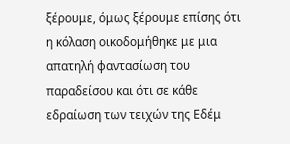ξέρουμε, όμως ξέρουμε επίσης ότι η κόλαση οικοδομήθηκε με μια απατηλή φαντασίωση του παραδείσου και ότι σε κάθε εδραίωση των τειχών της Εδέμ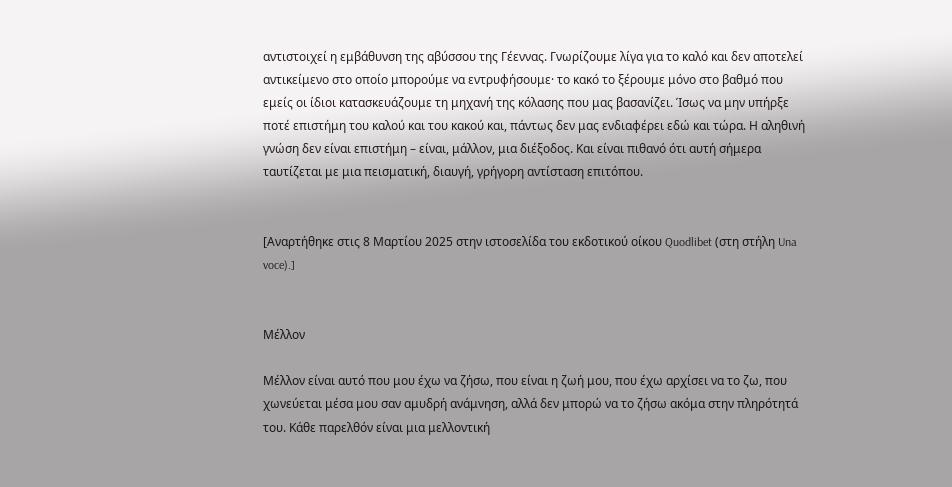αντιστοιχεί η εμβάθυνση της αβύσσου της Γέεννας. Γνωρίζουμε λίγα για το καλό και δεν αποτελεί αντικείμενο στο οποίο μπορούμε να εντρυφήσουμε· το κακό το ξέρουμε μόνο στο βαθμό που εμείς οι ίδιοι κατασκευάζουμε τη μηχανή της κόλασης που μας βασανίζει. Ίσως να μην υπήρξε ποτέ επιστήμη του καλού και του κακού και, πάντως δεν μας ενδιαφέρει εδώ και τώρα. Η αληθινή γνώση δεν είναι επιστήμη – είναι, μάλλον, μια διέξοδος. Και είναι πιθανό ότι αυτή σήμερα ταυτίζεται με μια πεισματική, διαυγή, γρήγορη αντίσταση επιτόπου.


[Αναρτήθηκε στις 8 Μαρτίου 2025 στην ιστοσελίδα του εκδοτικού οίκου Quodlibet (στη στήλη Una voce).]


Μέλλον

Μέλλον είναι αυτό που μου έχω να ζήσω, που είναι η ζωή μου, που έχω αρχίσει να το ζω, που χωνεύεται μέσα μου σαν αμυδρή ανάμνηση, αλλά δεν μπορώ να το ζήσω ακόμα στην πληρότητά του. Κάθε παρελθόν είναι μια μελλοντική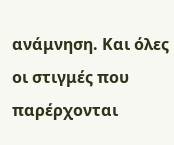ανάμνηση. Και όλες οι στιγμές που παρέρχονται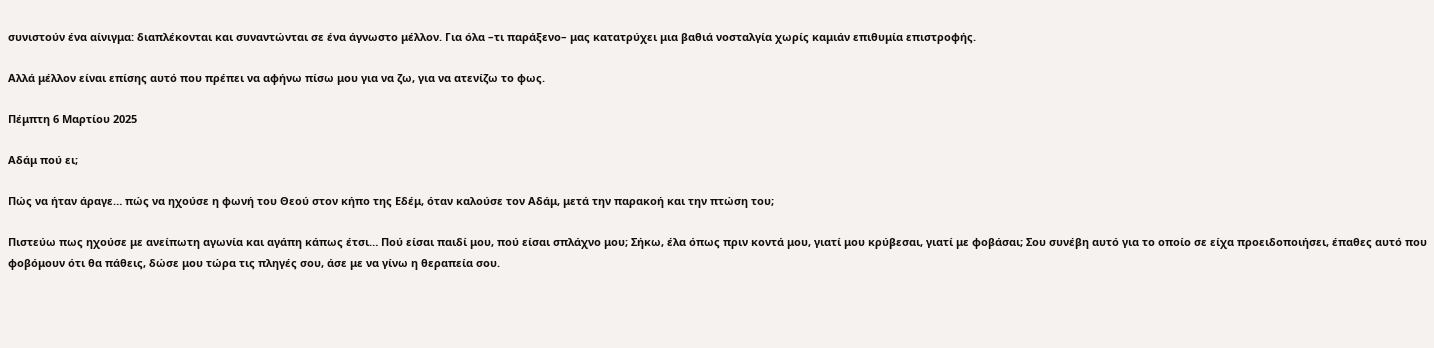συνιστούν ένα αίνιγμα: διαπλέκονται και συναντώνται σε ένα άγνωστο μέλλον. Για όλα –τι παράξενο– μας κατατρύχει μια βαθιά νοσταλγία χωρίς καμιάν επιθυμία επιστροφής.

Αλλά μέλλον είναι επίσης αυτό που πρέπει να αφήνω πίσω μου για να ζω, για να ατενίζω το φως.

Πέμπτη 6 Μαρτίου 2025

Αδάμ πού ει;

Πώς να ήταν άραγε… πώς να ηχούσε η φωνή του Θεού στον κήπο της Εδέμ, όταν καλούσε τον Αδάμ, μετά την παρακοή και την πτώση του;

Πιστεύω πως ηχούσε με ανείπωτη αγωνία και αγάπη κάπως έτσι… Πού είσαι παιδί μου, πού είσαι σπλάχνο μου; Σήκω, έλα όπως πριν κοντά μου, γιατί μου κρύβεσαι, γιατί με φοβάσαι; Σου συνέβη αυτό για το οποίο σε είχα προειδοποιήσει, έπαθες αυτό που φοβόμουν ότι θα πάθεις, δώσε μου τώρα τις πληγές σου, άσε με να γίνω η θεραπεία σου.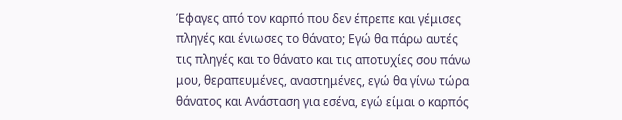Έφαγες από τον καρπό που δεν έπρεπε και γέμισες πληγές και ένιωσες το θάνατο; Εγώ θα πάρω αυτές τις πληγές και το θάνατο και τις αποτυχίες σου πάνω μου, θεραπευμένες, αναστημένες, εγώ θα γίνω τώρα θάνατος και Ανάσταση για εσένα, εγώ είμαι ο καρπός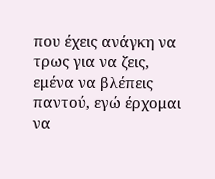που έχεις ανάγκη να τρως για να ζεις, εμένα να βλέπεις παντού, εγώ έρχομαι να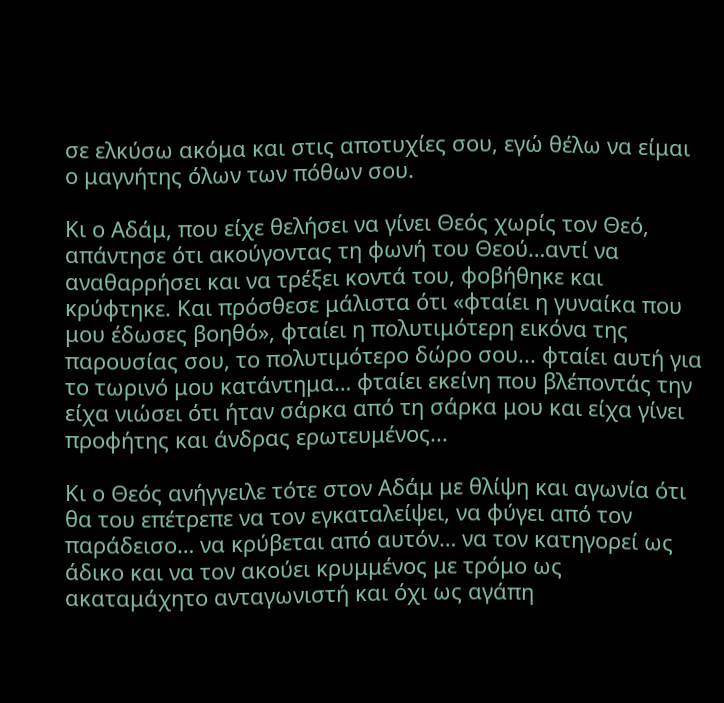σε ελκύσω ακόμα και στις αποτυχίες σου, εγώ θέλω να είμαι ο μαγνήτης όλων των πόθων σου.

Κι ο Αδάμ, που είχε θελήσει να γίνει Θεός χωρίς τον Θεό, απάντησε ότι ακούγοντας τη φωνή του Θεού…αντί να αναθαρρήσει και να τρέξει κοντά του, φοβήθηκε και κρύφτηκε. Και πρόσθεσε μάλιστα ότι «φταίει η γυναίκα που μου έδωσες βοηθό», φταίει η πολυτιμότερη εικόνα της παρουσίας σου, το πολυτιμότερο δώρο σου... φταίει αυτή για το τωρινό μου κατάντημα… φταίει εκείνη που βλέποντάς την είχα νιώσει ότι ήταν σάρκα από τη σάρκα μου και είχα γίνει προφήτης και άνδρας ερωτευμένος...

Κι ο Θεός ανήγγειλε τότε στον Αδάμ με θλίψη και αγωνία ότι θα του επέτρεπε να τον εγκαταλείψει, να φύγει από τον παράδεισο… να κρύβεται από αυτόν… να τον κατηγορεί ως άδικο και να τον ακούει κρυμμένος με τρόμο ως ακαταμάχητο ανταγωνιστή και όχι ως αγάπη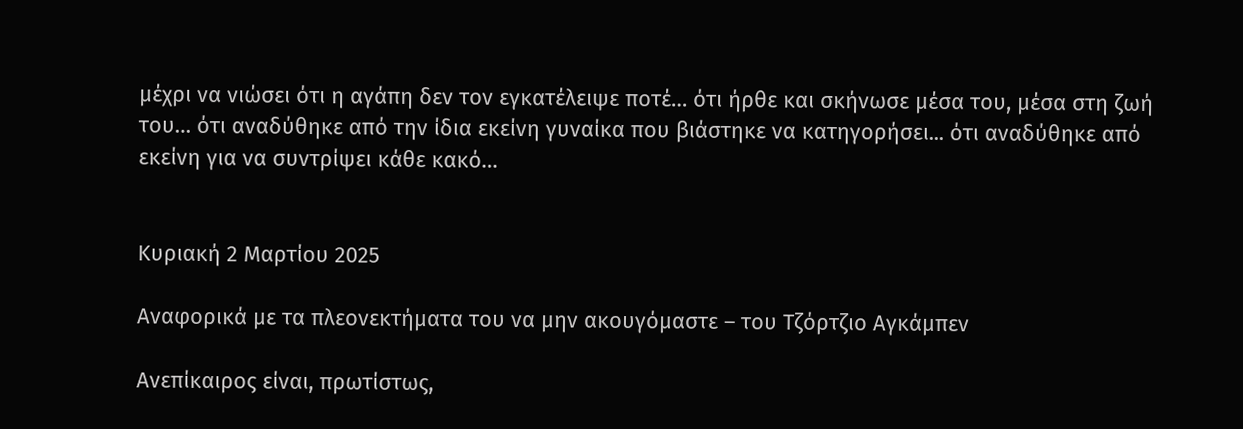μέχρι να νιώσει ότι η αγάπη δεν τον εγκατέλειψε ποτέ… ότι ήρθε και σκήνωσε μέσα του, μέσα στη ζωή του… ότι αναδύθηκε από την ίδια εκείνη γυναίκα που βιάστηκε να κατηγορήσει... ότι αναδύθηκε από εκείνη για να συντρίψει κάθε κακό…


Κυριακή 2 Μαρτίου 2025

Αναφορικά με τα πλεονεκτήματα του να μην ακουγόμαστε – του Τζόρτζιο Αγκάμπεν

Ανεπίκαιρος είναι, πρωτίστως,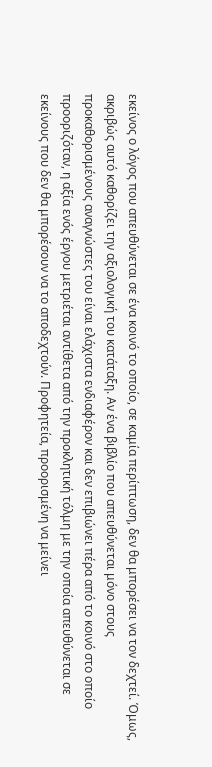εκείνος ο λόγος που απευθύνεται σε ένα κοινό το οποίο, σε καμία περίπτωση, δεν θα μπορέσει να τον δεχτεί. Όμως, ακριβώς αυτό καθορίζει την αξιολογική του κατάταξη. Αν ένα βιβλίο που απευθύνεται μόνο στους προκαθορισμένους αναγνώστες του είναι ελάχιστα ενδιαφέρον και δεν επιβιώνει πέρα από το κοινό στο οποίο προοριζόταν, η αξία ενός έργου μετριέται αντίθετα από την προκλητική τόλμη με την οποία απευθύνεται σε εκείνους που δεν θα μπορέσουν να το αποδεχτούν. Προφητεία, προορισμένη να μείνει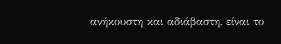ανήκουστη και αδιάβαστη, είναι το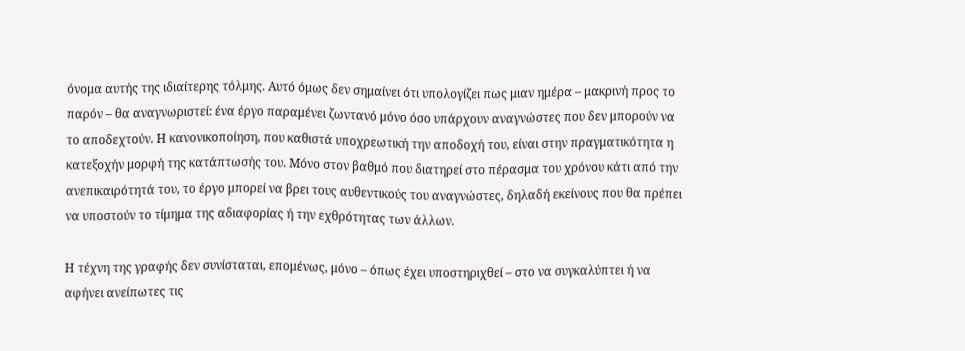όνομα αυτής της ιδιαίτερης τόλμης. Αυτό όμως δεν σημαίνει ότι υπολογίζει πως μιαν ημέρα – μακρινή προς το παρόν – θα αναγνωριστεί: ένα έργο παραμένει ζωντανό μόνο όσο υπάρχουν αναγνώστες που δεν μπορούν να το αποδεχτούν. Η κανονικοποίηση, που καθιστά υποχρεωτική την αποδοχή του, είναι στην πραγματικότητα η κατεξοχήν μορφή της κατάπτωσής του. Μόνο στον βαθμό που διατηρεί στο πέρασμα του χρόνου κάτι από την ανεπικαιρότητά του, το έργο μπορεί να βρει τους αυθεντικούς του αναγνώστες, δηλαδή εκείνους που θα πρέπει να υποστούν το τίμημα της αδιαφορίας ή την εχθρότητας των άλλων.

Η τέχνη της γραφής δεν συνίσταται, επομένως, μόνο – όπως έχει υποστηριχθεί – στο να συγκαλύπτει ή να αφήνει ανείπωτες τις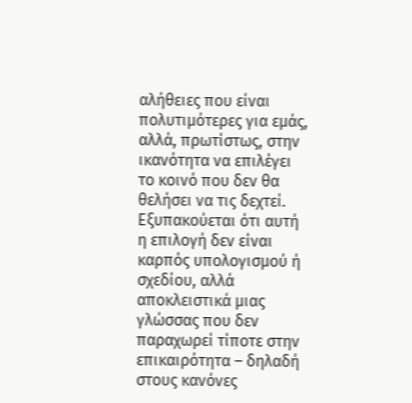αλήθειες που είναι πολυτιμότερες για εμάς, αλλά, πρωτίστως, στην ικανότητα να επιλέγει το κοινό που δεν θα θελήσει να τις δεχτεί. Εξυπακούεται ότι αυτή η επιλογή δεν είναι καρπός υπολογισμού ή σχεδίου, αλλά αποκλειστικά μιας γλώσσας που δεν παραχωρεί τίποτε στην επικαιρότητα – δηλαδή στους κανόνες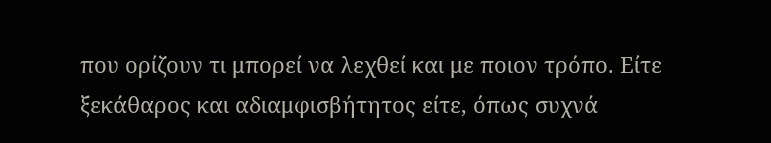που ορίζουν τι μπορεί να λεχθεί και με ποιον τρόπο. Είτε ξεκάθαρος και αδιαμφισβήτητος είτε, όπως συχνά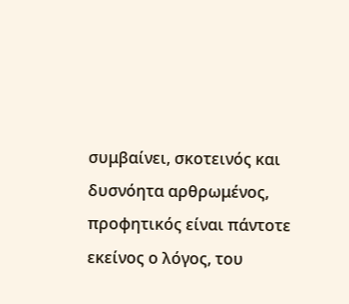συμβαίνει, σκοτεινός και δυσνόητα αρθρωμένος, προφητικός είναι πάντοτε εκείνος ο λόγος, του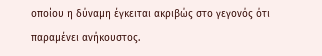οποίου η δύναμη έγκειται ακριβώς στο γεγονός ότι παραμένει ανήκουστος.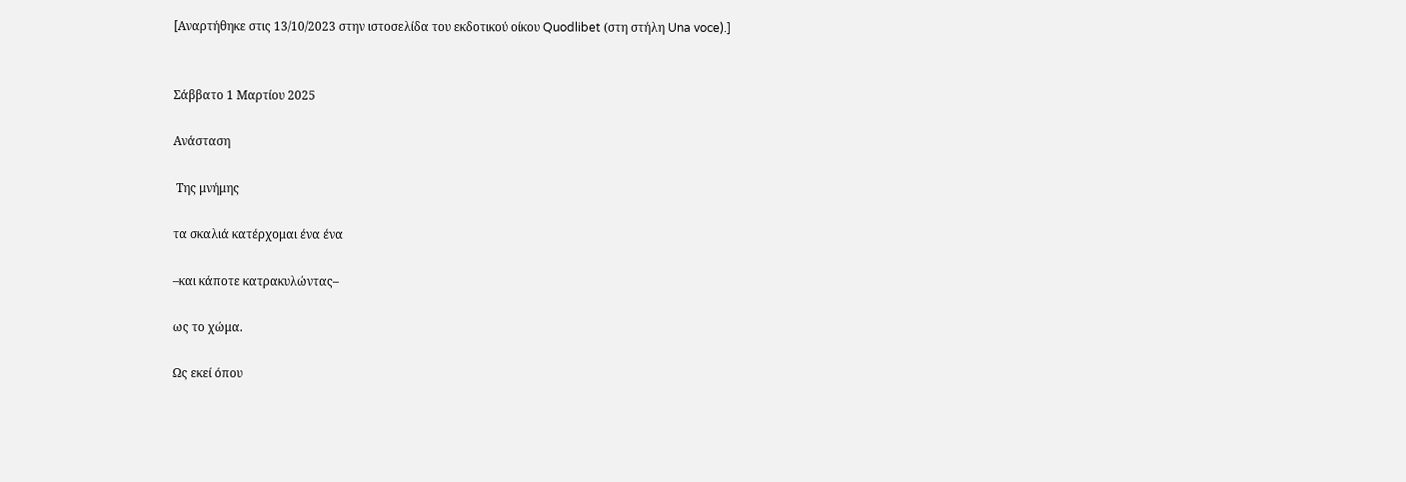[Αναρτήθηκε στις 13/10/2023 στην ιστοσελίδα του εκδοτικού οίκου Quodlibet (στη στήλη Una voce).]


Σάββατο 1 Μαρτίου 2025

Ανάσταση

 Της μνήμης

τα σκαλιά κατέρχομαι ένα ένα

–και κάποτε κατρακυλώντας–

ως το χώμα.

Ως εκεί όπου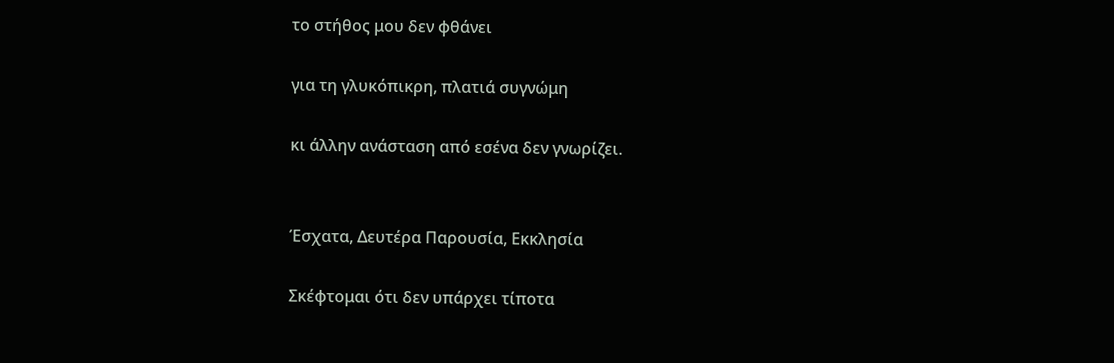το στήθος μου δεν φθάνει

για τη γλυκόπικρη, πλατιά συγνώμη

κι άλλην ανάσταση από εσένα δεν γνωρίζει.


Έσχατα, Δευτέρα Παρουσία, Εκκλησία

Σκέφτομαι ότι δεν υπάρχει τίποτα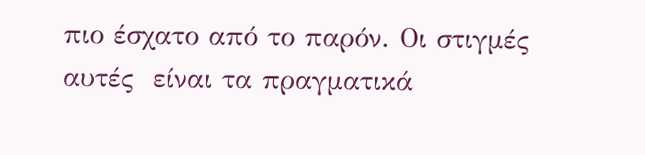πιο έσχατο από το παρόν. Οι στιγμές αυτές  είναι τα πραγματικά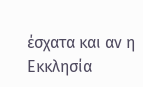έσχατα και αν η Εκκλησία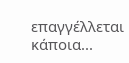επαγγέλλεται κάποια...